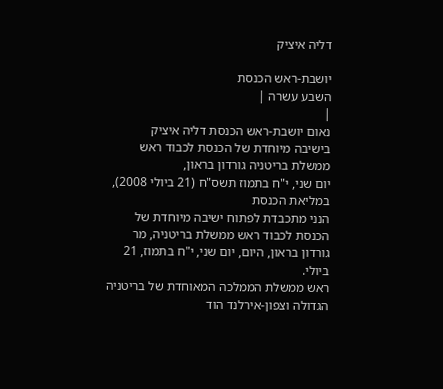דליה איציק

יושבת-ראש הכנסת
השבע עשרה |
|
נאום יושבת-ראש הכנסת דליה איציק
בישיבה מיוחדת של הכנסת לכבוד ראש ממשלת בריטניה גורדון בראון,
יום שני, י"ח בתמוז תשס"ח (21 ביולי 2008), במליאת הכנסת
הנני מתכבדת לפתוח ישיבה מיוחדת של הכנסת לכבוד ראש ממשלת בריטניה, מר גורדון בראון, היום, יום שני, י"ח בתמוז, 21 ביולי.
ראש ממשלת הממלכה המאוחדת של בריטניה הגדולה וצפון-אירלנד הוד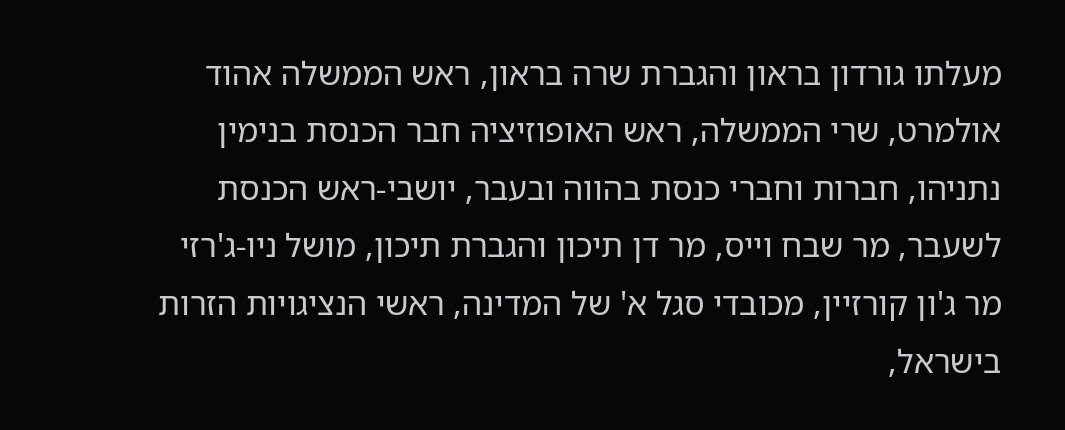מעלתו גורדון בראון והגברת שרה בראון, ראש הממשלה אהוד אולמרט, שרי הממשלה, ראש האופוזיציה חבר הכנסת בנימין נתניהו, חברות וחברי כנסת בהווה ובעבר, יושבי-ראש הכנסת לשעבר, מר שבח וייס, מר דן תיכון והגברת תיכון, מושל ניו-ג'רזי מר ג'ון קורזיין, מכובדי סגל א' של המדינה, ראשי הנציגויות הזרות בישראל,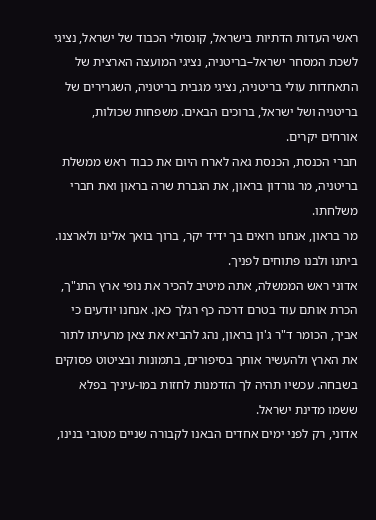ראשי העדות הדתיות בישראל, קונסולי הכבוד של ישראל, נציגי לשכת המסחר ישראל–בריטניה, נציגי המועצה הארצית של התאחדות עולי בריטניה, נציגי מגבית בריטניה, השגרירים של בריטניה ושל ישראל, ברוכים הבאים. משפחות שכולות, אורחים יקרים.
חברי הכנסת, הכנסת גאה לארח היום את כבוד ראש ממשלת בריטניה, מר גורדון בראון, את הגברת שרה בראון ואת חברי משלחתו.
מר בראון, אנחנו רואים בך ידיד יקר, ברוך בואך אלינו ולארצנו. ביתנו ולבנו פתוחים לפניך.
אדוני ראש הממשלה, אתה מיטיב להכיר את נופי ארץ התנ"ך, הכרת אותם עוד בטרם דרכה כף רגלך כאן. אנחנו יודעים כי אביך, הכומר ד"ר ג'ון בראון, נהג להביא את צאן מרעיתו לתור את הארץ ולהעשיר אותך בסיפורים, בתמונות ובציטוט פסוקים בשבחה. עכשיו תהיה לך הזדמנות לחזות במו-עיניך בפלא ששמו מדינת ישראל.
אדוני, רק לפני ימים אחדים הבאנו לקבורה שניים מטובי בנינו,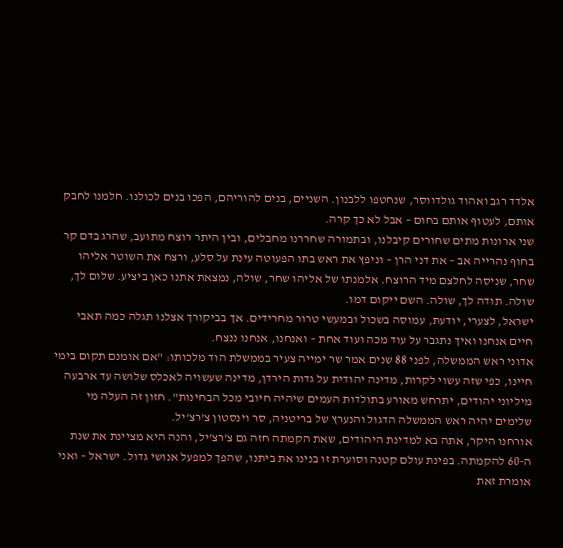אלדד רגב ואהוד גולדווסר, שנחטפו ללבנון. השניים, בנים להוריהם, הפכו בנים לכולנו. חלמנו לחבק אותם, לעטוף אותם בחום – אבל לא כך קרה.
שני ארונות מתים שחורים קיבלנו, ובתמורה שחררנו מחבלים, ובין היתר רוצח מתועב, שהרג בדם קר בחוף נהרייה אב – את דני הרן – וניפץ את ראש בתו הפעוטה עינת על סלע, ורצח את השוטר אליהו שחר, שניסה לחלצם מיד הרוצח. אלמנתו של אליהו שחר, שולה, נמצאת אתנו כאן ביציע. שלום לך, שולה. תודה לך, שולה. השם ייקום דמו.
ישראל, לצערי, יודעת, עמוסה בשכול ובמעשי טרור מחרידים. אך בביקורך אצלנו תגלה כמה תאבי חיים אנחנו ואיך נתגבר על עוד מכה ועוד אחת – ואנחנו, אנחנו ננצח.
אדוני ראש הממשלה, לפני 88 שנים אמר שר ימייה צעיר בממשלת הוד מלכותו: "אם אומנם תקום בימי חיינו, כפי שזה עשוי לקרות, מדינה יהודית על גדות הירדן, מדינה שעשויה לאכלס שלושה עד ארבעה מיליוני יהודים, יתרחש מאורע בתולדות העמים שיהיה חיובי מכל הבחינות". חזון זה העלה מי שלימים יהיה ראש הממשלה הדגול והנערץ של בריטניה, סר וינסטון צ'רצ'יל.
אורחנו היקר, אתה בא למדינת היהודים, שאת הקמתה חזה גם צ'רצ'יל, והנה היא מציינת את שנת ה-60 להקמתה. בפינת עולם קטנה וסוערת זו בנינו את ביתנו, שהפך למפעל אנושי גדול. ישראל – ואני אומרת זאת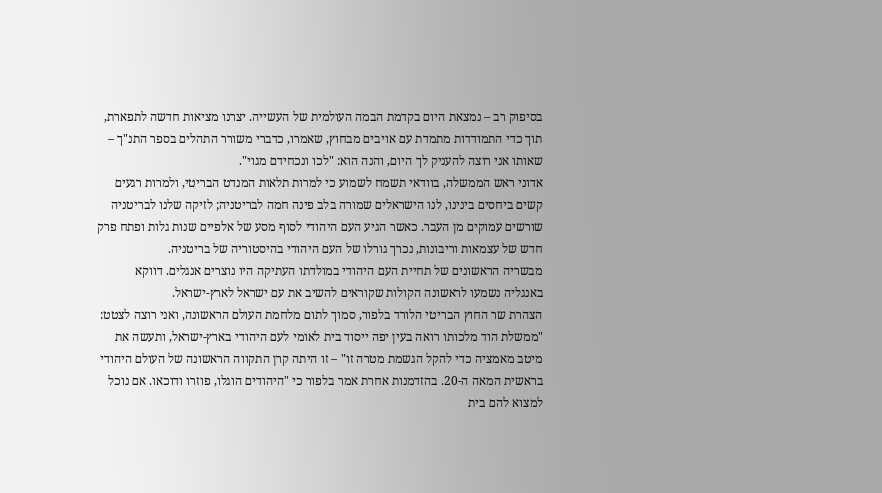בסיפוק רב – נמצאת היום בקדמת הבמה העולמית של העשייה. יצרנו מציאות חדשה לתפארת, תוך כדי התמודדות מתמדת עם אויבים מבחוץ, שאמרו, כדברי משורר התהלים בספר התנ"ך – שאותו אני רוצה להעניק לך היום, והנה הוא: "לכו ונכחידם מגוי".
אדוני ראש הממשלה, בוודאי תשמח לשמוע כי למרות תלאות המנדט הבריטי, ולמרות רגעים קשים ביחסים בינינו, לנו הישראלים שמורה בלב פינה חמה לבריטניה; לזיקה שלנו לבריטניה שורשים עמוקים מן העבר. כאשר הגיע העם היהודי לסוף מסע של אלפיים שנות גלות ופתח פרק חדש של עצמאות וריבונות, נכרך גורלו של העם היהודי בהיסטוריה של בריטניה.
מבשריה הראשונים של תחיית העם היהודי במולדתו העתיקה היו נוצרים אנגלים. דווקא באנגליה נשמעו לראשונה הקולות שקוראים להשיב את עם ישראל לארץ-ישראל.
הצהרת שר החוץ הבריטי הלורד בלפור, סמוך לתום מלחמת העולם הראשונה, ואני רוצה לצטט: "ממשלת הוד מלכותו רואה בעין יפה ייסוד בית לאומי לעם היהודי בארץ-ישראל, ותעשה את מיטב מאמציה כדי להקל הגשמת מטרה זו" – זו היתה קרן התקווה הראשונה של העולם היהודי בראשית המאה ה-20. בהזדמנות אחרת אמר בלפור כי "היהודים הוגלו, פוזרו ודוכאו. אם נוכל למצוא להם בית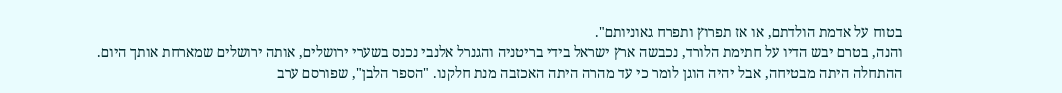בטוח על אדמת הולדתם, או אז תפרוץ ותפרח גאוניותם".
והנה, בטרם יבש הדיו על חתימת הלורד, נכבשה ארץ ישראל בידי בריטניה והגנרל אלנבי נכנס בשערי ירושלים, אותה ירושלים שמארחת אותך היום.
ההתחלה היתה מבטיחה, אבל יהיה הוגן לומר כי עד מהרה היתה האכזבה מנת חלקנו. "הספר הלבן", שפורסם ערב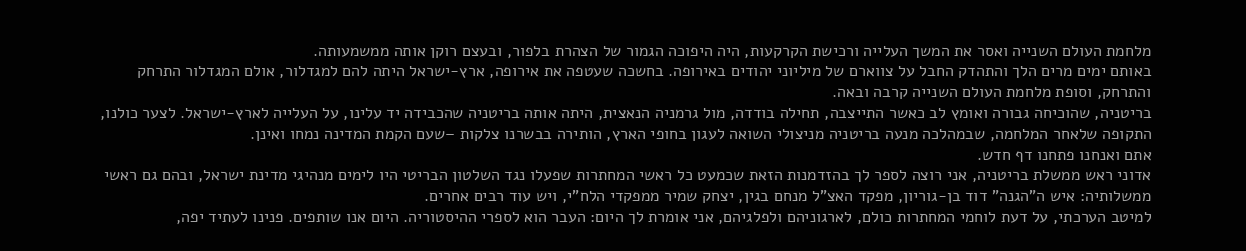מלחמת העולם השנייה ואסר את המשך העלייה ורכישת הקרקעות, היה היפוכה הגמור של הצהרת בלפור, ובעצם רוקן אותה ממשמעותה.
באותם ימים מרים הלך והתהדק החבל על צווארם של מיליוני יהודים באירופה. בחשכה שעטפה את אירופה, ארץ-ישראל היתה להם למגדלור, אולם המגדלור התרחק והתרחק, וסופת מלחמת העולם השנייה קרבה ובאה.
בריטניה, שהוכיחה גבורה ואומץ לב כאשר התייצבה, תחילה בודדה, מול גרמניה הנאצית, היתה אותה בריטניה שהכבידה יד עלינו, על העלייה לארץ-ישראל. לצער כולנו, התקופה שלאחר המלחמה, שבמהלכה מנעה בריטניה מניצולי השואה לעגון בחופי הארץ, הותירה בבשרנו צלקות –שעם הקמת המדינה נמחו ואינן.
אתם ואנחנו פתחנו דף חדש.
אדוני ראש ממשלת בריטניה, אני רוצה לספר לך בהזדמנות הזאת שכמעט כל ראשי המחתרות שפעלו נגד השלטון הבריטי היו לימים מנהיגי מדינת ישראל, ובהם גם ראשי ממשלותיה: איש ה"הגנה" דוד בן-גוריון, מפקד האצ"ל מנחם בגין, יצחק שמיר ממפקדי הלח"י, ויש עוד רבים אחרים.
למיטב הערכתי, על דעת לוחמי המחתרות כולם, לארגוניהם ולפלגיהם, אני אומרת לך היום: העבר הוא לספרי ההיסטוריה. היום אנו שותפים. פנינו לעתיד יפה,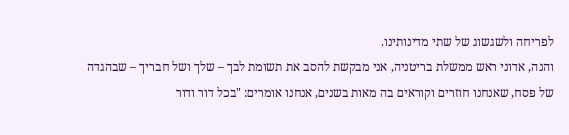לפריחה ולשגשוג של שתי מדינותינו.
והנה, אדוני ראש ממשלת בריטניה, אני מבקשת להסב את תשומת לבך – שלך ושל חבריך – שבהגדה של פסח, שאנחנו חוזרים וקוראים בה מאות בשנים, אנחנו אומרים: "בכל דור ודור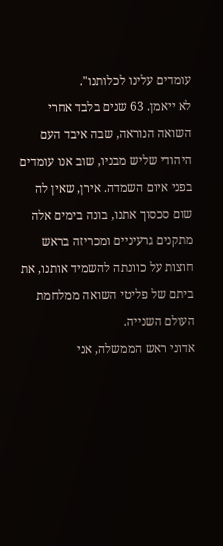עומדים עלינו לכלותנו".
לא ייאמן. 63 שנים בלבד אחרי השואה הנוראה, שבה איבד העם היהודי שליש מבניו, שוב אנו עומדים בפני איום השמדה. אירן, שאין לה שום סכסוך אתנו, בונה בימים אלה מתקנים גרעיניים ומכריזה בראש חוצות על כוונתה להשמיד אותנו, את ביתם של פליטי השואה ממלחמת העולם השנייה.
אדוני ראש הממשלה, אני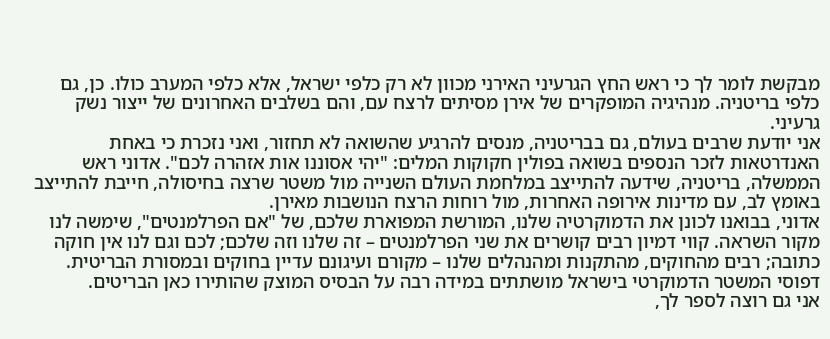מבקשת לומר לך כי ראש החץ הגרעיני האירני מכוון לא רק כלפי ישראל, אלא כלפי המערב כולו. כן, גם כלפי בריטניה. מנהיגיה המופקרים של אירן מסיתים לרצח עם, והם בשלבים האחרונים של ייצור נשק גרעיני.
אני יודעת שרבים בעולם, גם בבריטניה, מנסים להרגיע שהשואה לא תחזור, ואני נזכרת כי באחת האנדרטאות לזכר הנספים בשואה בפולין חקוקות המלים: "יהי אסוננו אות אזהרה לכם". אדוני ראש הממשלה, בריטניה, שידעה להתייצב במלחמת העולם השנייה מול משטר שרצה בחיסולה, חייבת להתייצב באומץ לב, עם מדינות אירופה האחרות, מול רוחות הרצח הנושבות מאירן.
אדוני, בבואנו לכונן את הדמוקרטיה שלנו, המורשת המפוארת שלכם, של "אם הפרלמנטים", שימשה לנו מקור השראה. קווי דמיון רבים קושרים את שני הפרלמנטים – זה שלנו וזה שלכם; לכם וגם לנו אין חוקה כתובה; רבים מהחוקים, מהתקנות ומהנהלים שלנו – מקורם ועיגונם עדיין בחוקים ובמסורת הבריטית. דפוסי המשטר הדמוקרטי בישראל מושתתים במידה רבה על הבסיס המוצק שהותירו כאן הבריטים.
אני גם רוצה לספר לך,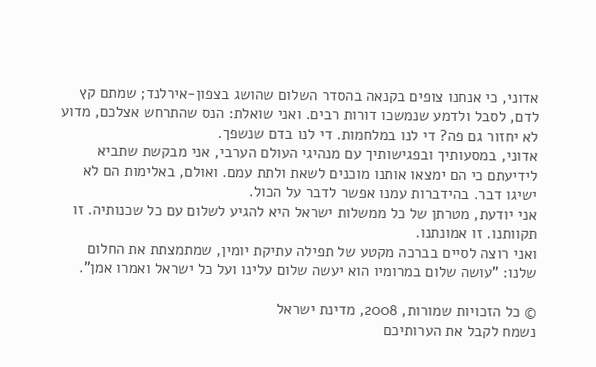אדוני, כי אנחנו צופים בקנאה בהסדר השלום שהושג בצפון-אירלנד; שמתם קץ לדם, לסבל ולדמע שנמשכו דורות רבים. ואני שואלת: הנס שהתרחש אצלכם, מדוע לא יחזור גם פה? די לנו במלחמות. די לנו בדם שנשפך.
אדוני, במסעותיך ובפגישותיך עם מנהיגי העולם הערבי, אני מבקשת שתביא לידיעתם כי הם ימצאו אותנו מוכנים לשאת ולתת עמם. ואולם, באלימות הם לא ישיגו דבר. בהידברות עמנו אפשר לדבר על הכול.
אני יודעת, מטרתן של כל ממשלות ישראל היא להגיע לשלום עם כל שכנותיה. זו תקוותנו. זו אמונתנו.
ואני רוצה לסיים בברכה מקטע של תפילה עתיקת יומין, שמתמצתת את החלום שלנו: "עושה שלום במרומיו הוא יעשה שלום עלינו ועל כל ישראל ואמרו אמן".

© כל הזכויות שמורות, 2008, מדינת ישראל
נשמח לקבל את הערותיכם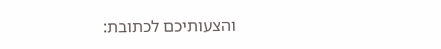והצעותיכם לכתובת: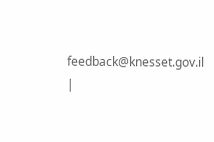feedback@knesset.gov.il
|